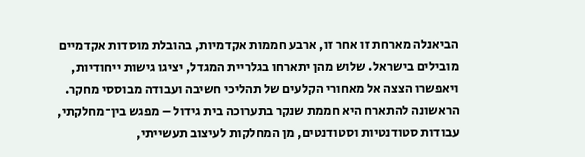הביאנלה מארחת זו אחר זו, ארבע חממות אקדמיות, בהובלת מוסדות אקדמיים מובילים בישראל. שלוש מהן יתארחו בגלריית המגדל, יציגו גישות ייחודיות, ויאפשרו הצצה אל מאחורי הקלעים של תהליכי חשיבה ועבודה מבוססי מחקר. הראשונה להתארח היא חממת שנקר בתערוכה בית גידול – מפגש בין־מחלקתי, עבודות סטודנטיות וסטודנטים, מן המחלקות לעיצוב תעשייתי,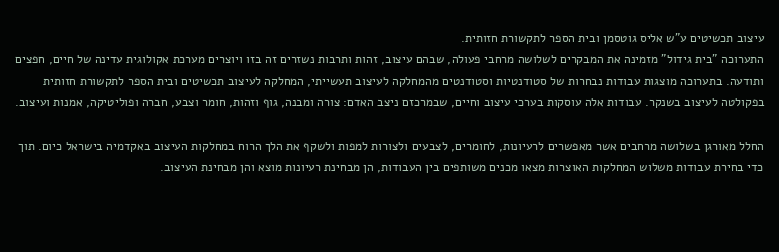עיצוב תכשיטים ע"ש אליס גוטסמן ובית הספר לתקשורת חזותית.
התערוכה "בית גידול" מזמינה את המבקרים לשלושה מרחבי פעולה, שבהם עיצוב, זהות ותרבות נשזרים זה בזו ויוצרים מערכת אקולוגית עדינה של חיים, חפצים ותודעה. בתערוכה מוצגות עבודות נבחרות של סטודנטיות וסטודנטים מהמחלקה לעיצוב תעשייתי, המחלקה לעיצוב תכשיטים ובית הספר לתקשורת חזותית בפקולטה לעיצוב בשנקר. עבודות אלה עוסקות בערכי עיצוב וחיים, שבמרכזם ניצב האדם: צורה ומבנה, גוף וזהות, חומר וצבע, חברה ופוליטיקה, אמנות ועיצוב.

החלל מאורגן בשלושה מרחבים אשר מאפשרים לרעיונות, לחומרים, לצבעים ולצורות למפות ולשקף את הלך הרוח במחלקות העיצוב באקדמיה בישראל כיום. תוך כדי בחירת עבודות משלוש המחלקות האוצרות מצאו מכנים משותפים בין העבודות, הן מבחינת רעיונות מוצא והן מבחינת העיצוב.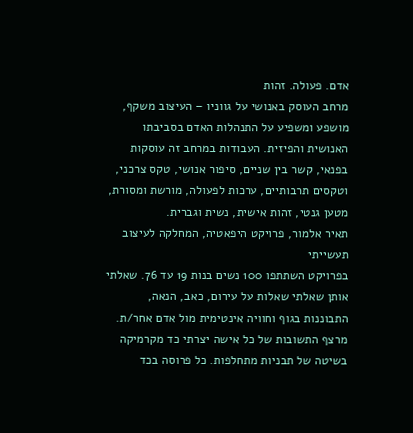אדם. פעולה. זהות
מרחב העוסק באנושי על גווניו – העיצוב משקף, מושפע ומשפיע על התנהלות האדם בסביבתו האנושית והפיזית. העבודות במרחב זה עוסקות בפנאי, קשר בין שניים, סיפור אנושי, טקס צרכני, וטקסים תרבותיים, ערכות לפעולה, מורשת ומסורת, מטען גנטי, זהות אישית, נשית וגברית.
תאיר אלמור, פרויקט היפאטיה, המחלקה לעיצוב תעשייתי
בפרויקט השתתפו 100 נשים בנות 19 עד 76. שאלתי אותן שאלתי שאלות על עירום, כאב, הנאה, התבוננות בגוף וחוויה אינטימית מול אדם אחר/ת. מרצף התשובות של כל אישה יצרתי כד מקרמיקה בשיטה של תבניות מתחלפות. כל פרוסה בכד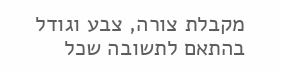מקבלת צורה, צבע וגודל בהתאם לתשובה שכל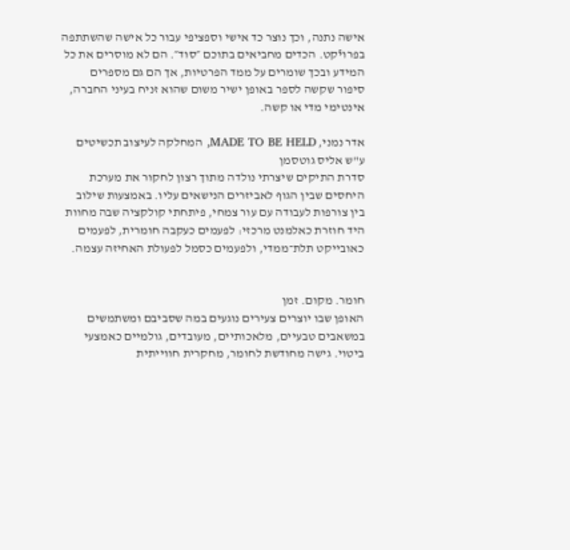אישה נתנה, וכך נוצר כד אישי וספציפי עבור כל אישה שהשתתפה בפרויֿקט. הכדים מחביאים בתוכם ״סוד״. הם לא מוסרים את כל המידע ובכך שומרים על ממד הפרטיות, אך הם גם מספרים סיפור שקשה לספר באופן ישיר משום שהוא זניח בעיני החברה, אינטימי מדי או קשה.

אדר נמני, MADE TO BE HELD, המחלקה לעיצוב תכשיטים ע"ש אליס גוטסמן
סדרת התיקים שיצרתי נולדה מתוך רצון לחקור את מערכת היחסים שבין הגוף לאביזרים הנישאים עליו. באמצעות שילוב בין צורפות לעבודה עם עור צמחי, פיתחתי קולקציה שבה מחוות היד חוזרת כאלמנט מרכזי: לפעמים כעקבה חומרית, לפעמים כאובייקט תלת־ממדי, ולפעמים כסמל לפעולת האחיזה עצמה.


חומר. מקום. זמן
האופן שבו יוצרים צעירים נוגעים במה שסביבם ומשתמשים במשאבים טבעיים, מלאכותיים, מעובדים, גולמיים כאמצעי ביטוי. גישה מחודשת לחומר, מחקרית חווייתית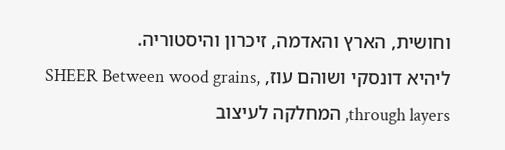וחושית, הארץ והאדמה, זיכרון והיסטוריה.
ליהיא דונסקי ושוהם עוז, SHEER Between wood grains, through layers, המחלקה לעיצוב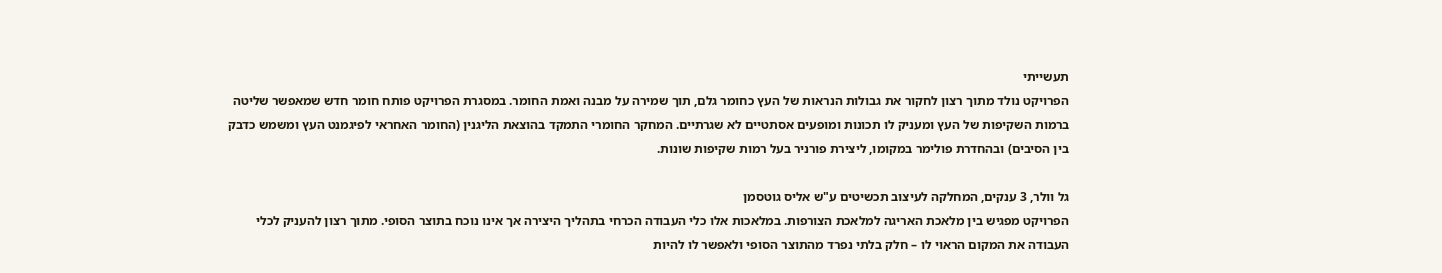תעשייתי
הפרויקט נולד מתוך רצון לחקור את גבולות הנראות של העץ כחומר גלם, תוך שמירה על מבנה ואמת החומר. במסגרת הפרויקט פותח חומר חדש שמאפשר שליטה ברמות השקיפות של העץ ומעניק לו תכונות ומופעים אסתטיים לא שגרתיים. המחקר החומרי התמקד בהוצאת הליגנין (החומר האחראי לפיגמנט העץ ומשמש כדבק בין הסיבים) ובהחדרת פולימר במקומו, ליצירת פורניר בעל רמות שקיפות שונות.

גל וולר, 3 ענקים, המחלקה לעיצוב תכשיטים ע"ש אליס גוטסמן
הפרויקט מפגיש בין מלאכת האריגה למלאכת הצורפות. במלאכות אלו כלי העבודה הכרחי בתהליך היצירה אך אינו נוכח בתוצר הסופי. מתוך רצון להעניק לכלי העבודה את המקום הראוי לו – חלק בלתי נפרד מהתוצר הסופי ולאפשר לו להיות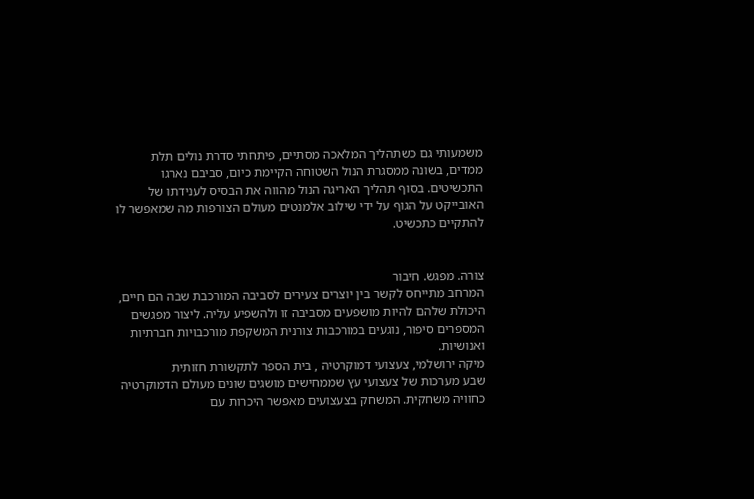משמעותי גם כשתהליך המלאכה מסתיים, פיתחתי סדרת נולים תלת ממדים, בשונה ממסגרת הנול השטוחה הקיימת כיום, סביבם נארגו התכשיטים. בסוף תהליך האריגה הנול מהווה את הבסיס לענידתו של האובייקט על הגוף על ידי שילוב אלמנטים מעולם הצורפות מה שמאפשר לו להתקיים כתכשיט.


צורה. מפגש. חיבור
המרחב מתייחס לקשר בין יוצרים צעירים לסביבה המורכבת שבה הם חיים, היכולת שלהם להיות מושפעים מסביבה זו ולהשפיע עליה. ליצור מפגשים המספרים סיפור, נוגעים במורכבות צורנית המשקפת מורכבויות חברתיות ואנושיות.
מיקה ירושלמי, צעצועי דמוקרטיה , בית הספר לתקשורת חזותית
שבע מערכות של צעצועי עץ שממחישים מושגים שונים מעולם הדמוקרטיה כחוויה משחקית. המשחק בצעצועים מאפשר היכרות עם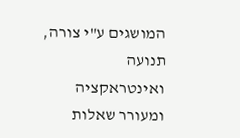המושגים ע"י צורה, תנועה ואינטראקציה ומעורר שאלות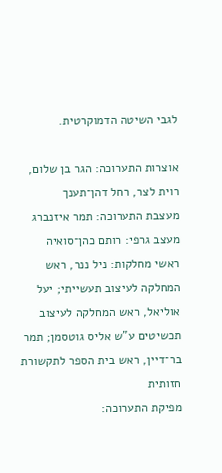לגבי השיטה הדמוקרטית.

אוצרות התערוכה: הגר בן שלום, רוית לצר, רחל דהן־תענך
מעצבת התערוכה: תמר איזנברג
מעצב גרפי: רותם כהן־סואיה
ראשי מחלקות: ניל ננר, ראש המחלקה לעיצוב תעשייתי; יעל אוליאל, ראש המחלקה לעיצוב תכשיטים ע"ש אליס גוטסמן; תמר בר־דיין, ראש בית הספר לתקשורת חזותית
מפיקת התערוכה: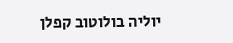יוליה בולוטוב קפלן